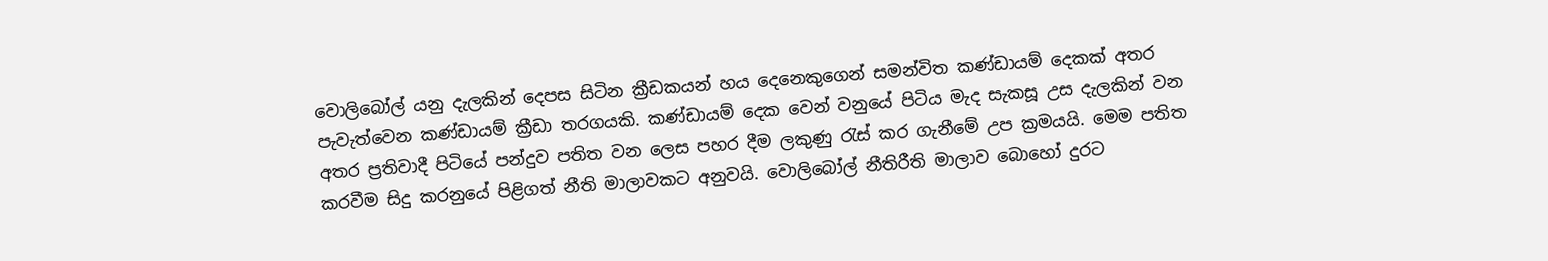වොලිබෝල් යනු දැලකින් දෙපස සිටින ක්‍රීඩකයන් හය දෙනෙකුගෙන් සමන්විත කණ්ඩායම් දෙකක් අතර පැවැත්වෙන කණ්ඩායම් ක්‍රීඩා තරගයකි. කණ්ඩායම් දෙක වෙන් වනුයේ පිටිය මැද සැකසූ උස දැලකින් වන අතර ප්‍රතිවාදී පිටියේ පන්දුව පතිත වන ලෙස පහර දීම ලකුණු රැස් කර ගැනීමේ උප ක්‍රමයයි. මෙම පතිත කරවීම සිදු කරනුයේ පිළිගත් නීති මාලාවකට අනුවයි. වොලිබෝල් නීතිරීති මාලාව බොහෝ දුරට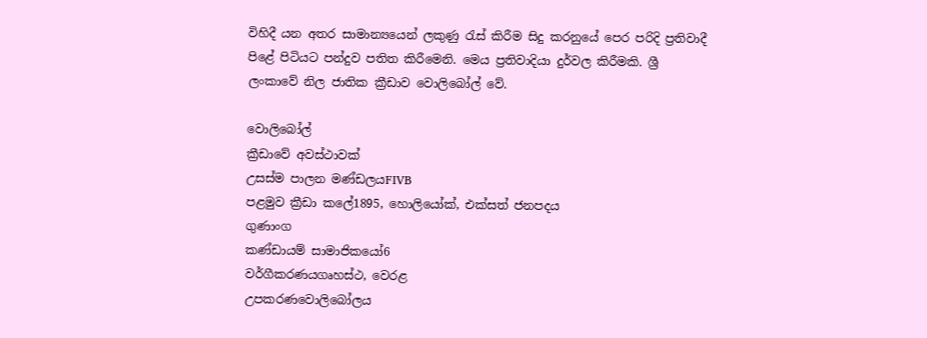විහිදී යන අතර සාමාන්‍යයෙන් ලකුණු රැස් කිරීම සිදු කරනුයේ පෙර පරිදි ප්‍රතිවාදී පිළේ පිටියට පන්දුව පතිත කිරීමෙනි. මෙය ප්‍රතිවාදියා දුර්වල කිරීමකි. ශ්‍රී ලංකාවේ නිල ජාතික ක්‍රීඩාව වොලිබෝල් වේ.

වොලිබෝල්
ක්‍රීඩාවේ අවස්ථාවක්
උසස්ම පාලන මණ්ඩලයFIVB
පළමුව ක්‍රීඩා කලේ1895, හොලියෝක්, එක්සත් ජනපදය
ගුණාංග
කණ්ඩායම් සාමාජිකයෝ6
වර්ගීකරණයගෘහස්ථ, වෙරළ
උපකරණවොලිබෝලය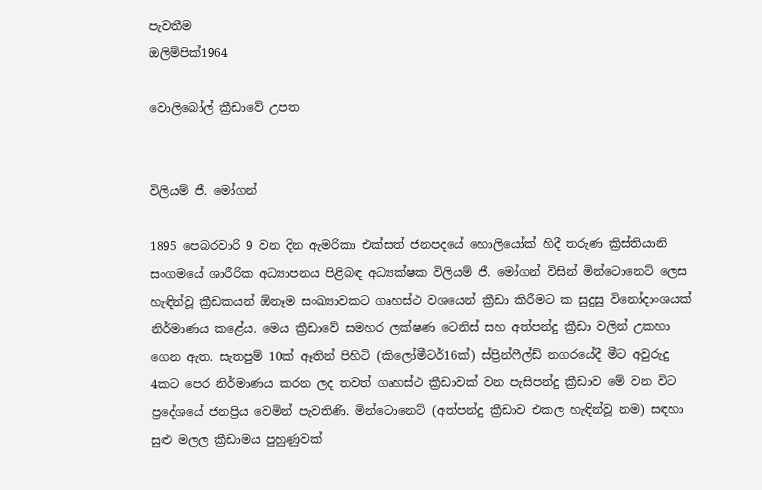පැවතීම
ඔලිම්පික්1964

වොලිබෝල් ක්‍රීඩාවේ උපත


විලියම් ජී. මෝගන්

1895 පෙබරවාරි 9 වන දින ඇමරිකා එක්සත් ජනපදයේ හොලියෝක් හිදී තරුණ ක්‍රිස්තියානි සංගමයේ ශාරීරික අධ්‍යාපනය පිළිබඳ අධ්‍යක්ෂක විලියම් ජී. මෝගන් විසින් මින්ටොනෙට් ලෙස හැඳින්වූ ක්‍රීඩකයන් ඕනෑම සංඛ්‍යාවකට ගෘහස්ථ වශයෙන් ක්‍රීඩා කිරීමට ක සුදුසු විනෝදාංශයක් නිර්මාණය කළේය. මෙය ක්‍රීඩාවේ සමහර ලක්ෂණ ටෙනිස් සහ අත්පන්දු ක්‍රීඩා වලින් උකහා ගෙන ඇත. සැතපුම් 10ක් ඈතින් පිහිටි (කිලෝමීටර්16ක්) ස්ප්‍රින්ෆීල්ඩ් නගරයේදී මීට අවුරුදු 4කට පෙර නිර්මාණය කරන ලද තවත් ගෘහස්ථ ක්‍රීඩාවක් වන පැසිපන්දු ක්‍රීඩාව මේ වන විට ප්‍රදේශයේ ජනප්‍රිය වෙමින් පැවතිණි. මින්ටොනෙට් (අත්පන්දු ක්‍රීඩාව එකල හැඳින්වූ නම) සඳහා සුළු මලල ක්‍රීඩාමය පුහුණුවක්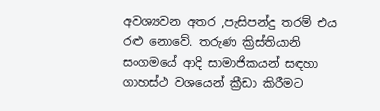අවශ්‍යවන අතර ,පැසිපන්දු තරම් එය රළු නොවේ. තරුණ ක්‍රිස්තියානි සංගමයේ ආදි සාම‍ාජිකයන් සඳහා ගාහස්ථ වශයෙන් ක්‍රීඩා කිරීමට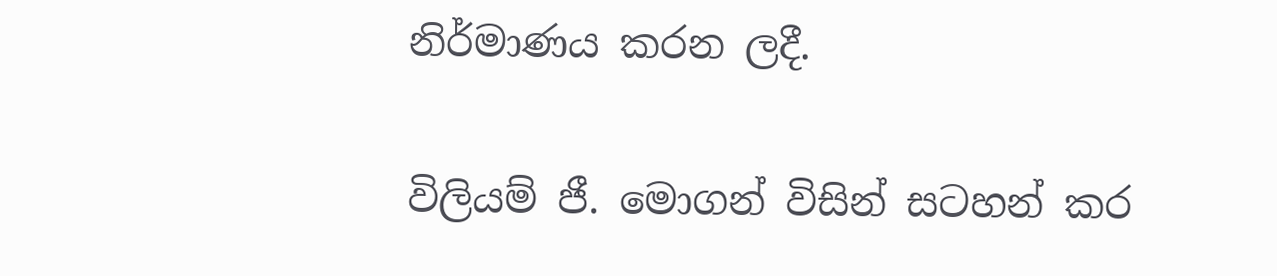නිර්මාණය කරන ලදී.

විලියම් ජී. මොගන් විසින් සටහන් කර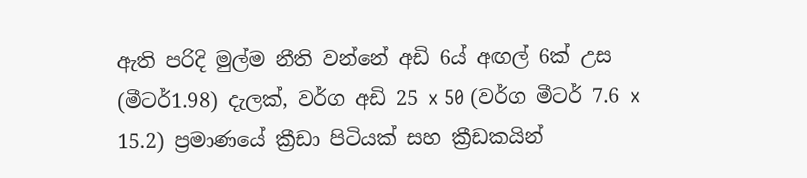ඇති පරිදි මුල්ම නීති වන්නේ අඩි 6ය් අඟල් 6ක් උස (මීටර්1.98) දැලක්, වර්ග අඩි 25 x 50 (වර්ග මීටර් 7.6 x 15.2) ප්‍රමාණයේ ක්‍රීඩා පිටියක් සහ ක්‍රීඩකයින්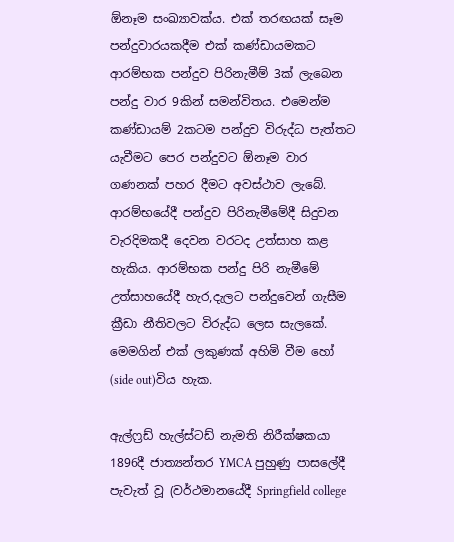ඕනෑම සංඛ්‍යාවක්ය. එක් තරඟයක් සෑම පන්දුවාරයකදීම එක් කණ්ඩායමකට ආරම්භක පන්දුව පිරිනැමීම් 3ක් ලැබෙන පන්දු වාර 9කින් සමන්විතය. එමෙන්ම කණ්ඩායම් 2කටම පන්දුව විරුද්ධ පැත්තට යැවීමට පෙර පන්දුවට ඕනෑම වාර ගණනක් පහර දීමට අවස්ථාව ‍ලැබේ. ආරම්භයේදී පන්දුව පිරිනැමීමේදී සිදුවන වැරදිමකදී දෙවන වරටද උත්සාහ කළ හැකිය. ආරම්භක පන්දු පිරි නැමීමේ උත්සාහයේදී හැර,දැලට පන්දුවෙන් ගැසීම ක්‍රීඩා නීතිවලට විරුද්ධ ලෙස සැලකේ. මෙමගින් එක් ලකුණක් අහිමි වීම හෝ (side out)විය හැක.

ඇල්ෆ්‍රඩ් හැල්ස්ටඩ් නැමති නිරීක්ෂකයා 1896දී ජාත්‍යන්තර YMCA පුහුණු පාසලේදී පැවැත් වූ (වර්ථමානයේදී Springfield college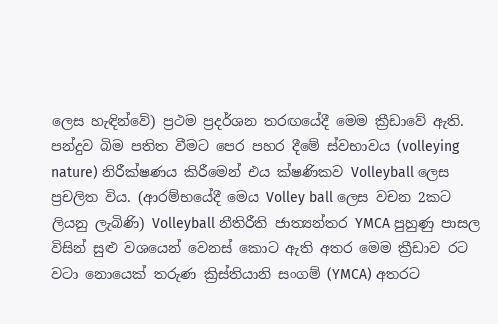ලෙස හැඳින්වේ) ප්‍රථම ප්‍රදර්ශන තරඟයේදී මෙම ක්‍රීඩාවේ ඇති. පන්දුව බිම පතිත වීමට පෙර පහර දීමේ ස්වභාවය (volleying nature) නිරීක්ෂණය කිරීමෙන් එය ක්ෂණිකව Volleyball ලෙස ප්‍රචලිත විය. (ආරම්භයේදී මෙය Volley ball ලෙස වචන 2කට ලියනු ලැබිණි) Volleyball නීතිරීති ජාත්‍යන්තර YMCA පුහුණු පාසල විසින් සුළු වශයෙන් වෙනස් කොට ඇති අතර මෙම ක්‍රීඩාව රට වටා නොයෙක් තරුණ ක්‍රිස්තියානි සංගම් (YMCA) අතරට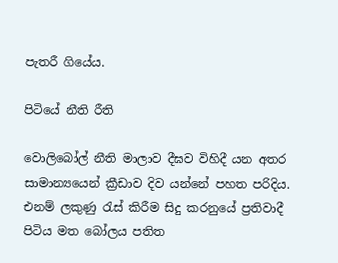පැතරී ගියේය.

පිටියේ නීති රීති

වොලිබෝල් නීති මාලාව දීඝව විහිදී යන අතර සාමාන්‍යයෙන් ක්‍රීඩාව දිව යන්නේ පහත පරිදිය. එනම් ලකුණු රැස් කිරීම සිදු කරනුයේ ප්‍රතිවාදී පිටිය මත බෝලය පතිත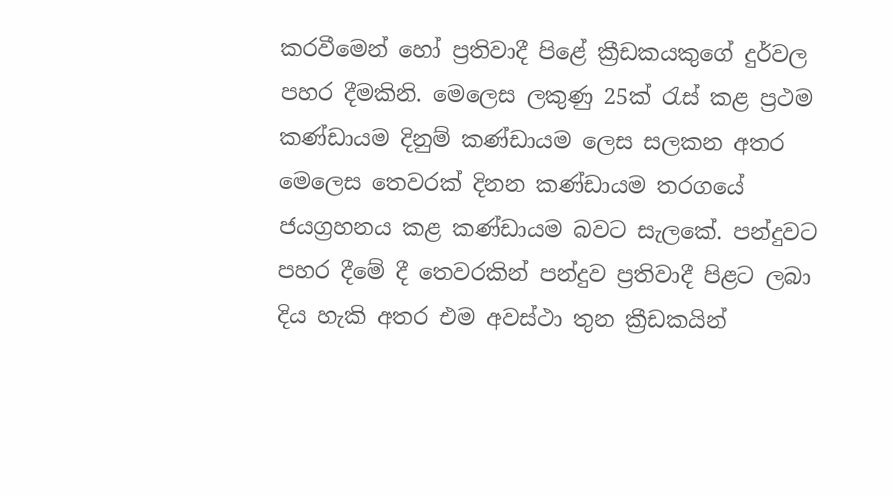කරවීමෙන් හෝ ප්‍රතිවාදී පිළේ ක්‍රීඩකයකුගේ දුර්වල පහර දීමකිනි. මෙලෙස ලකුණු 25ක් රැස් කළ ප්‍රථම කණ්ඩායම දිනුම් කණ්ඩායම ලෙස සලකන අතර මෙලෙස තෙවරක් දිනන කණ්ඩායම තරගයේ ජයග්‍රහනය කළ කණ්ඩායම බවට සැලකේ. පන්දුවට පහර දීමේ දී තෙවරකින් පන්දුව ප්‍රතිවාදී පිළට ලබා දිය හැකි අතර එම අවස්ථා තුන ක්‍රීඩකයින්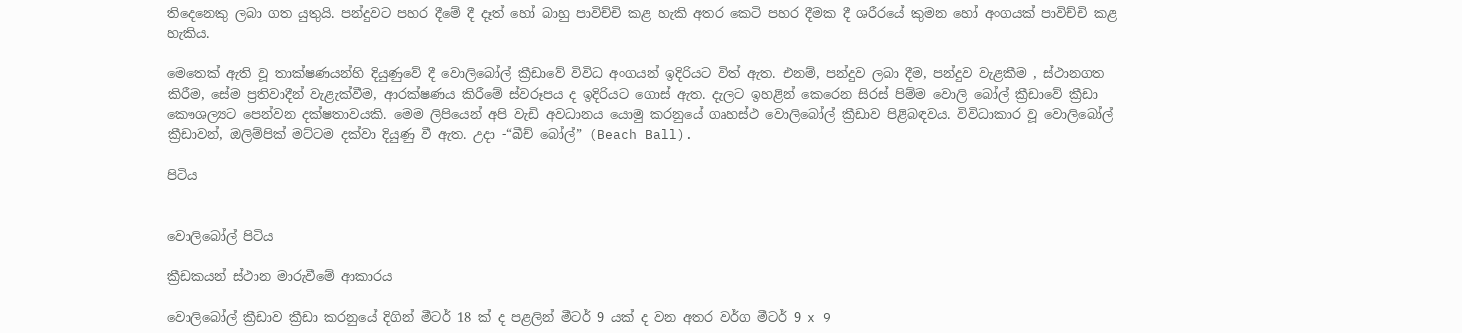තිදෙනෙකු ලබා ගත යුතුයි. පන්දුවට පහර දීමේ දී දෑත් හෝ බාහු පාවිච්චි කළ හැකි අතර කෙටි පහර දීමක දී ශරීරයේ කුමන හෝ අංගයක් පාවිච්චි කළ හැකිය.

මෙතෙක් ඇති වූ තාක්ෂණයන්හි දියුණුවේ දී වොලිබෝල් ක්‍රීඩාවේ විවිධ අංගයන් ඉදිරියට විත් ඇත. එනම්, පන්දුව ලබා දීම, පන්දුව වැළකීම , ස්ථානගත කිරීම, සේම ප්‍රතිවාදීන් වැළැක්වීම, ආරක්ෂණය කිරීමේ ස්වරූපය ද ඉදිරියට ගොස් ඇත. දැලට ඉහළින් කෙරෙන සිරස් පිම්ම වොලි බෝල් ක්‍රීඩාවේ ක්‍රීඩා කෞශල්‍යට පෙන්වන දක්ෂතාවයකි. මෙම ලිපියෙන් අපි වැඩි අවධානය යොමු කරනුයේ ගෘහස්ථ වොලිබෝල් ක්‍රීඩාව පිළිබඳවය. විවිධාකාර වූ වොලිබෝල් ක්‍රීඩාවන්, ඔලිම්පික් මට්ටම දක්වා දියුණු වී ඇත. උදා -“බීච් බෝල්” (Beach Ball).

පිටිය


වොලිබෝල් පිටිය

ක්‍රීඩකයන් ස්ථාන මාරුවීමේ ආකාරය

වොලිබෝල් ක්‍රීඩාව ක්‍රීඩා කරනුයේ දිගින් මීටර් 18 ක් ද පළලින් මීටර් 9 යක් ද වන අතර වර්ග මීටර් 9 x 9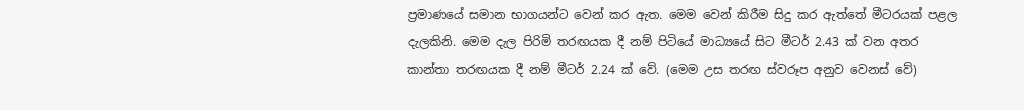ප්‍රමාණයේ සමාන භාගයන්ට වෙන් කර ඇත. මෙම වෙන් කිරීම සිදු කර ඇත්තේ මීටරයක් පළල දැලකිනි. මෙම දැල පිරිමි තරඟයක දී නම් පිටියේ මාධ්‍යයේ සිට මීටර් 2.43 ක් වන අතර කාන්තා තරඟයක දී නම් මීටර් 2.24 ක් වේ. (මෙම උස තරඟ ස්වරූප අනුව වෙනස් වේ)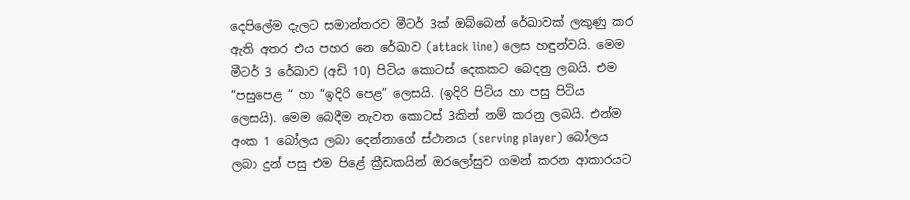දෙපිලේම දැලට සමාන්තරව මීටර් 3ක් ඔබ්බෙන් රේඛාවක් ලකුණු කර ඇති අතර එය පහර නෙ රේඛාව (attack line) ලෙස හඳුන්වයි. මෙම මීටර් 3 රේඛාව (අඩි 10) පිටිය ‍කොටස් දෙකකට බෙදනු ලබයි. එම “පසු‍පෙළ “ හා “ඉදිරි පෙළ” ලෙසයි. (ඉදිරි පිටිය හා පසු පිටිය ලෙසයි). මෙම බෙදීම නැවත කොටස් 3කින් නම් කරනු ලබයි. එන්ම අංක 1 බෝලය ලබා දෙන්නාගේ ස්ථානය (serving player) බෝලය ලබා දුන් පසු එම පිළේ ක්‍රීඩකයින් ඔරලෝසුව ගමන් කරන ආකාරයට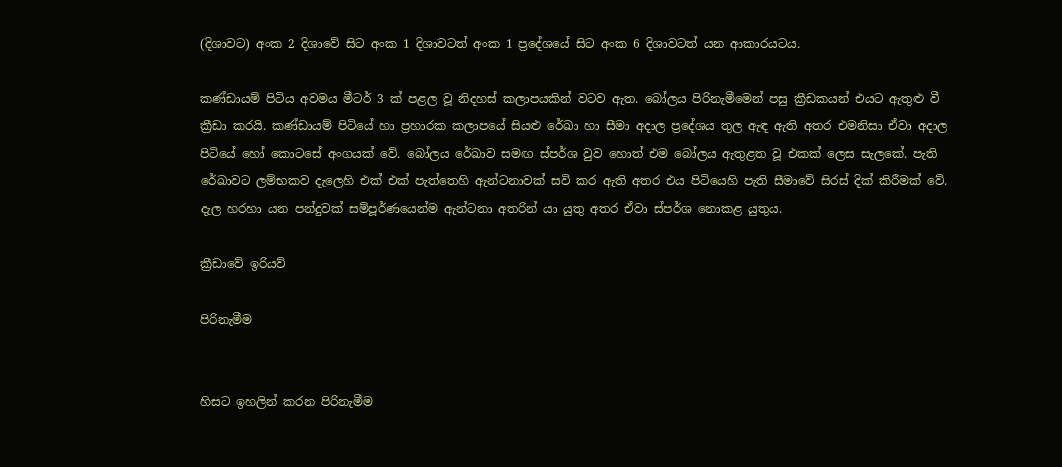(දිශාවට) අංක 2 දිශාවේ සිට අංක 1 දිශාවටත් අංක 1 ප්‍රදේශයේ සිට අංක 6 දිශාවටත් යන ආකාරයටය.

කණ්ඩායම් පිටිය ‍අවමය මීටර් 3 ක් පළල වූ නිදහස් කලාපයකින් වටව ඇත. බෝලය පිරිනැමීමෙන් පසු ක්‍රීඩකයන් එයට ඇතුළු වී ක්‍රීඩා කරයි. කණ්ඩායම් පිටියේ හා ප්‍රහාරක කලාපයේ සියළු රේඛා හා සීමා අදාල ප්‍රදේශය තුල ඇඳ ඇති අතර එමනිසා ඒවා අදාල පිටියේ හෝ කොටසේ අංගයක් වේ. බෝලය රේඛාව සමඟ ස්පර්ශ වුව හොත් එම බෝලය ඇතුළත වූ එකක් ලෙස සැලකේ. පැති රේඛාවට ලම්භකව දැලෙහි එක් එක් පැත්තෙහි ඇන්ටනාවක් සවි කර ඇති අතර එය පිටියෙහි පැති සීමාවේ සිරස් දික් කිරීමක් වේ. දැල හරහා යන පන්දුවක් සම්පූර්ණයෙන්ම ඇන්ටනා අතරින් යා යුතු අතර ඒවා ස්පර්ශ නොකළ යුතුය.

ක්‍රීඩාවේ ඉරියව්

පිරිනැමීම


හිසට ඉහලින් කරන පිරිනැමීම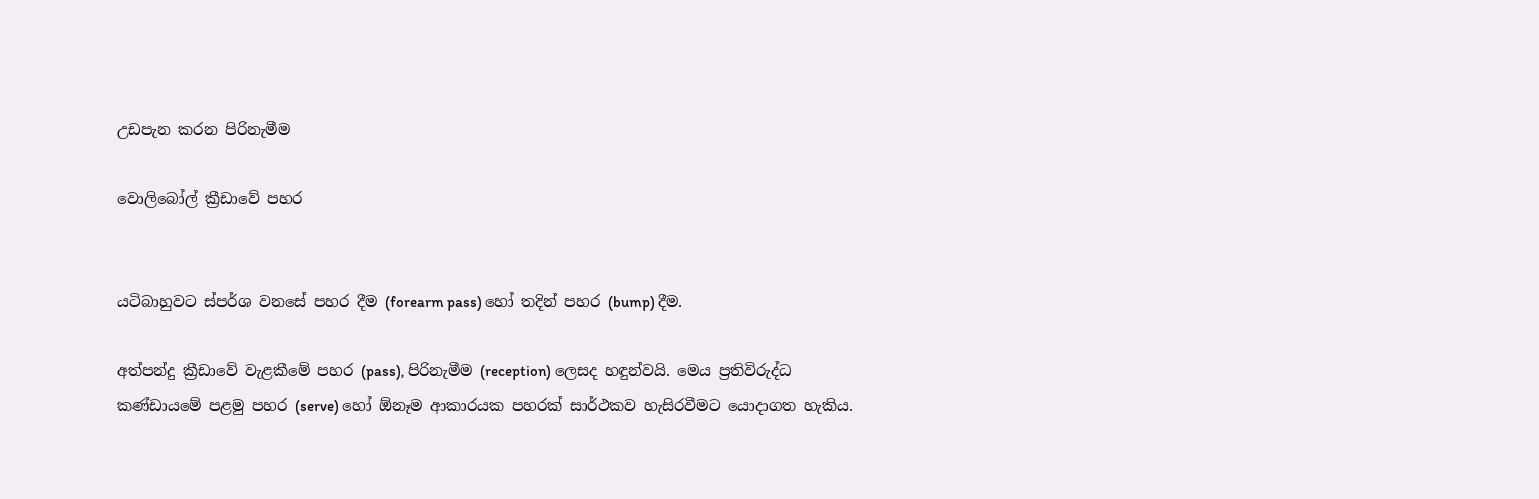උඩපැන කරන පිරිනැමීම

වොලිබෝල් ක්‍රීඩාවේ පහර


යටිබාහුවට ස්පර්ශ වනසේ පහර දීම (forearm pass) හෝ තදින් පහර (bump) දීම.

අත්පන්දු ක්‍රීඩාවේ වැළකීමේ පහර (pass), පිරිනැමීම (reception) ලෙසද හඳුන්වයි. මෙය ප්‍රතිවිරුද්ධ කණ්ඩායමේ පළමු පහර (serve) හෝ ඕනෑම ආකාරයක පහරක් සාර්ථකව හැසිරවීමට යොදාගත හැකිය.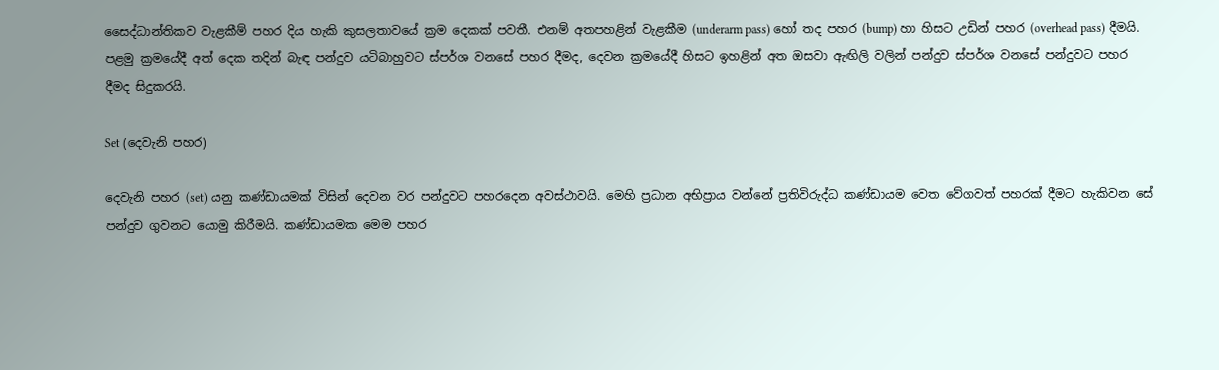සෛද්ධාන්තිකව වැළකීම් පහර දිය හැකි කුසලතාවයේ ක්‍රම දෙකක් පවතී. එනම් අතපහළින් වැළකීම (underarm pass) හෝ තද පහර (bump) හා හිසට උඩින් පහර (overhead pass) දීමයි. පළමු ක්‍රමයේදී අත් දෙක තදින් බැඳ පන්දුව යටිබාහුවට ස්පර්ශ වනසේ පහර දීමද, දෙවන ක්‍රමයේදී හිසට ඉහළින් අත ඔසවා ඇඟිලි වලින් පන්දුව ස්පර්ශ වනසේ පන්දුවට පහර දීමද සිදුකරයි.

Set (දෙවැනි පහර)

දෙවැනි පහර (set) යනු කණ්ඩායමක් විසින් දෙවන වර පන්දුවට පහරදෙන අවස්ථාවයි. මෙහි ප්‍රධාන අභිප්‍රාය වන්නේ ප්‍රතිවිරුද්ධ කණ්ඩායම වෙත වේගවත් පහරක් දීමට හැකිවන සේ පන්දුව ගුවනට යොමු කිරීමයි. කණ්ඩායමක මෙම පහර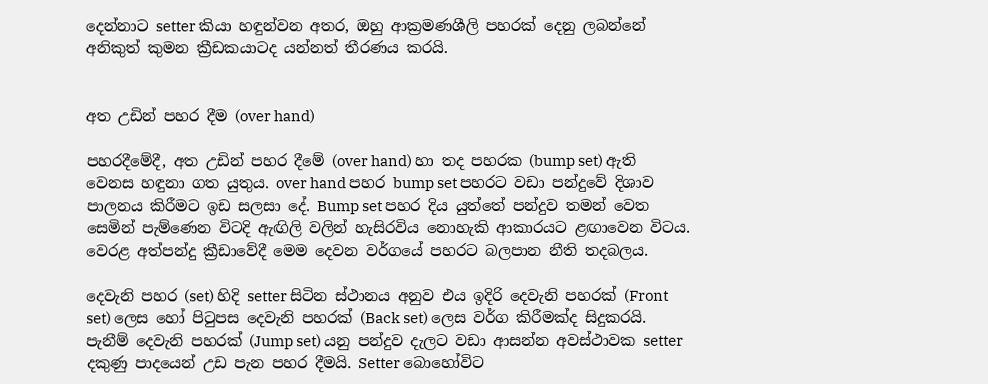දෙන්නාට setter කියා හඳුන්වන අතර, ඔහු ආක්‍රමණශීලි පහරක් දෙනු ලබන්නේ අනිකුත් කුමන ක්‍රීඩකයාටද යන්නත් තීරණය කරයි.


අත උඩින් පහර දීම (over hand)

පහරදීමේදී, අත උඩින් පහර දීමේ (over hand) හා තද පහරක (bump set) ඇති වෙනස හඳුනා ගත යුතුය. over hand පහර bump set පහරට වඩා පන්දුවේ දිශාව පාලනය කිරීමට ඉඩ සලසා දේ. Bump set පහර දිය යුත්තේ පන්දුව තමන් වෙත සෙමින් පැම්ණෙන විටදි ඇඟිලි වලින් හැසිරවිය නොහැකි ආකාරයට ළඟාවෙන විටය. වෙරළ අත්පන්දු ක්‍රීඩාවේදී මෙම දෙවන වර්ගයේ පහරට බලපාන නීති තදබලය.

දෙවැනි පහර (set) හිදි setter සිටින ස්ථානය අනුව එය ඉදිරි දෙවැනි පහරක් (Front set) ලෙස හෝ පිටුපස දෙවැනි පහරක් (Back set) ලෙස වර්ග කිරීමක්ද සිදුකරයි. පැනීම් දෙවැනි පහරක් (Jump set) යනු පන්දුව දැලට වඩා ආසන්න අවස්ථාවක setter දකුණු පාදයෙන් උඩ පැන පහර දීමයි. Setter බොහෝවිට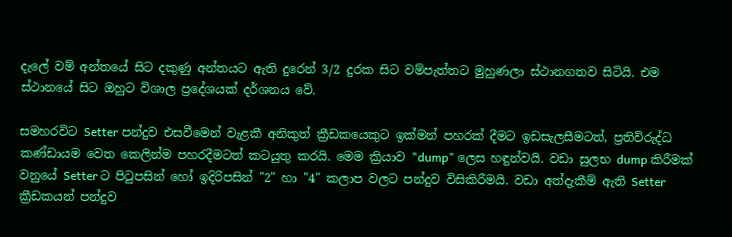දැලේ වම් අන්තයේ සිට දකුණු අන්තයට ඇති දුරෙන් 3/2 දුරක සිට වම්පැත්තට මුහුණලා ස්ථානගතව සිටියි. එම ස්ථානයේ සිට ඔහුට විශාල ප්‍රදේශයක් දර්ශනය වේ.

සමහරවිට Setter පන්දුව එසවීමෙන් වැළකී අනිකුත් ක්‍රීඩකයෙකුට ඉක්මන් පහරක් දීමට ඉඩසැලසීමටත්, ප්‍රතිවිරුද්ධ කණ්ඩායම වෙත කෙලින්ම පහරදීමටත් කටයුතු කරයි. මෙම ක්‍රියාව "dump" ලෙස හඳුන්වයි. වඩා සුලභ dump කිරීමක් වනුයේ Setter ට පිටුපසින් හෝ ඉදිරි‍පසින් "2" හා "4" කලාප වලට පන්දුව විසිකිරීමයි. වඩා අත්දැකීම් ඇති Setter ක්‍රීඩකයන් පන්දුව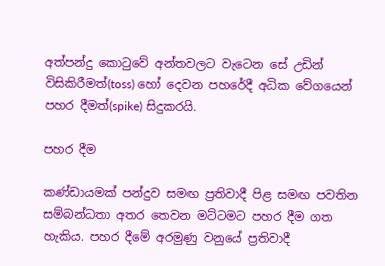අත්පන්දු කොටුවේ අන්තවලට වැටෙන සේ උඩින් විසිකිරීමත්(toss) හෝ දෙවන පහරේදී අධික වේගයෙන් පහර දීමත්(spike) සිදුකරයි.

පහර දීම

කණ්ඩායමක් පන්දුව සමඟ ප්‍රතිවාදී පිළ සමඟ පවතින සම්බන්ධතා අතර තෙවන මට්ටමට පහර දීම ගත හැකිය. පහර දීමේ අරමුණු වනුයේ ප්‍රතිවාදී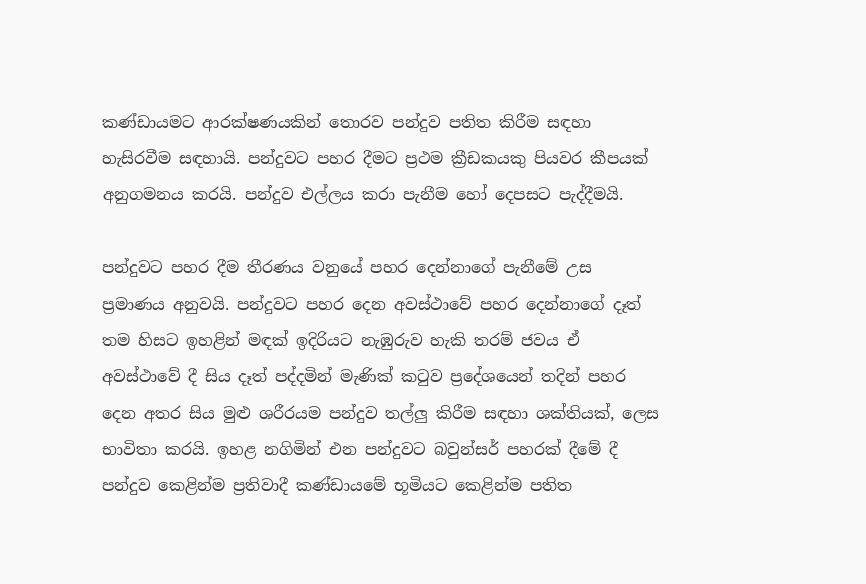කණ්ඩායමට ආරක්ෂණයකින් තොරව පන්දුව පතිත කිරීම සඳහා හැසිරවීම සඳහායි. පන්දුවට පහර දීමට ප්‍රථම ක්‍රීඩකයකු පියවර කීපයක් අනුගමනය කරයි. පන්දුව එල්ලය කරා පැනීම හෝ දෙපසට පැද්දීමයි.

පන්දුවට පහර දීම තීරණය වනුයේ පහර දෙන්නාගේ පැනීමේ උස ප්‍රමාණය අනුවයි. පන්දුවට පහර දෙන අවස්ථාවේ පහර දෙන්නාගේ දෑත් තම හිසට ඉහළින් මඳක් ඉදිරියට නැඹුරුව හැකි තරම් ජවය ඒ අවස්ථාවේ දී සිය දෑත් පද්දමින් මැණික් කටුව ප්‍රදේශයෙන් තදින් පහර දෙන අතර සිය මුළු ශරීරයම පන්දුව තල්ලු කිරීම සඳහා ශක්තියක්, ලෙස භාවිතා කරයි. ඉහළ නගිමින් එන පන්දුවට බවුන්සර් පහරක් දීමේ දී පන්දුව කෙළින්ම ප්‍රතිවාදී කණ්ඩායමේ භූමියට කෙළින්ම පතිත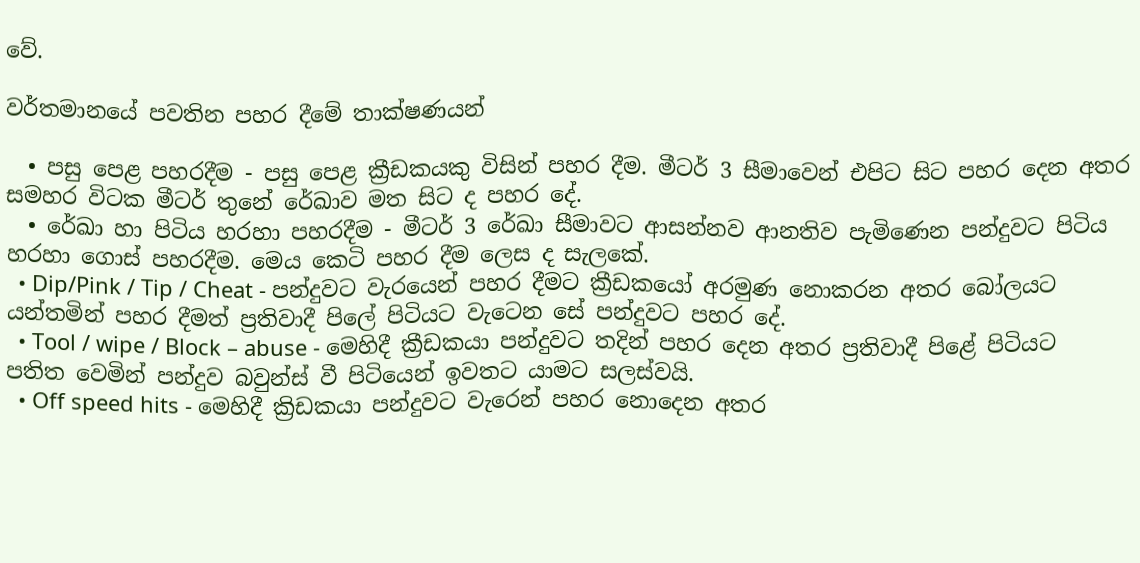වේ.

වර්තමානයේ පවතින පහර දීමේ තාක්ෂණයන්

  • පසු පෙළ පහරදීම - පසු‍ පෙළ ක්‍රීඩකයකු විසින් පහර දීම. මීටර් 3 සීමාවෙන් එපිට සිට පහර දෙන අතර සමහර විටක මීටර් තුනේ රේඛාව මත සිට ද පහර දේ.
  • රේඛා හා පිටිය හරහා පහරදීම - මීටර් 3 රේඛා සීමාවට ආසන්නව ආනතිව පැමිණෙන පන්දුවට පිටිය හරහා ගොස් පහරදීම. මෙය කෙටි පහර දීම ලෙස ද සැලකේ.
  • Dip/Pink / Tip / Cheat - පන්දුවට වැරයෙන් පහර දීමට ක්‍රීඩකයෝ අරමුණ නොකරන අතර බෝලයට යන්තමින් පහර දීමත් ප්‍රතිවාදී පිලේ පිටියට වැටෙන සේ පන්දුවට පහර දේ.
  • Tool / wipe / Block – abuse - මෙහිදී ක්‍රීඩකයා පන්දුවට තදින් පහර දෙන අතර ප්‍රතිවාදී පිළේ පිටියට පතිත වෙමින් පන්දුව බවුන්ස් වී පිටියෙන් ඉවතට යාමට සලස්වයි.
  • Off speed hits - මෙහිදී ක්‍රිඩකයා පන්දුවට වැරෙන් පහර නොදෙන අතර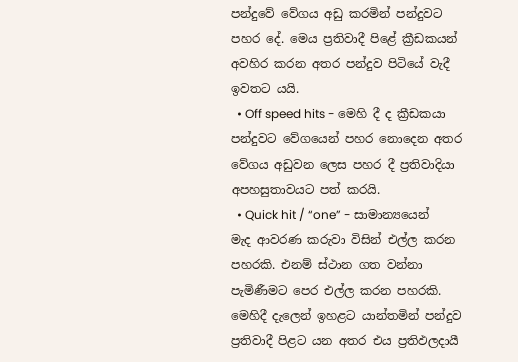පන්දුවේ වේගය අඩු කරමින් පන්දුවට පහර දේ. මෙය ප්‍රතිවාදී පිළේ ක්‍රීඩකයන් අවහිර කරන අතර පන්දුව පිටියේ වැදී ඉවතට යයි.
  • Off speed hits - මෙහි දී ද ක්‍රීඩකයා පන්දුවට වේගයෙන් පහර නොදෙන අතර වේගය අඩුවන ලෙස පහර දී ප්‍රතිවාදියා අපහසුතාවයට පත් කරයි.
  • Quick hit / “one” - සාමාන්‍යයෙන් මැද ආවරණ කරුවා විසින් එල්ල කරන පහරකි. එනම් ස්ථාන ගත වන්නා පැමිණීමට පෙර එල්ල කරන පහරකි. මෙහිදී දැලෙන් ඉහළට යාන්තමින් පන්දුව ප්‍රතිවාදී පිළට යන අතර එය ප්‍රතිඵලදායී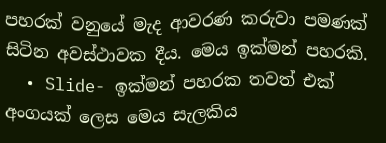පහරක් වනුයේ මැද ආවරණ කරුවා පමණක් සිටින අවස්ථාවක දීය. මෙය ඉක්මන් පහරකි.
  • Slide- ඉක්මන් පහරක තවත් එක් අංගයක් ලෙස මෙය සැලකිය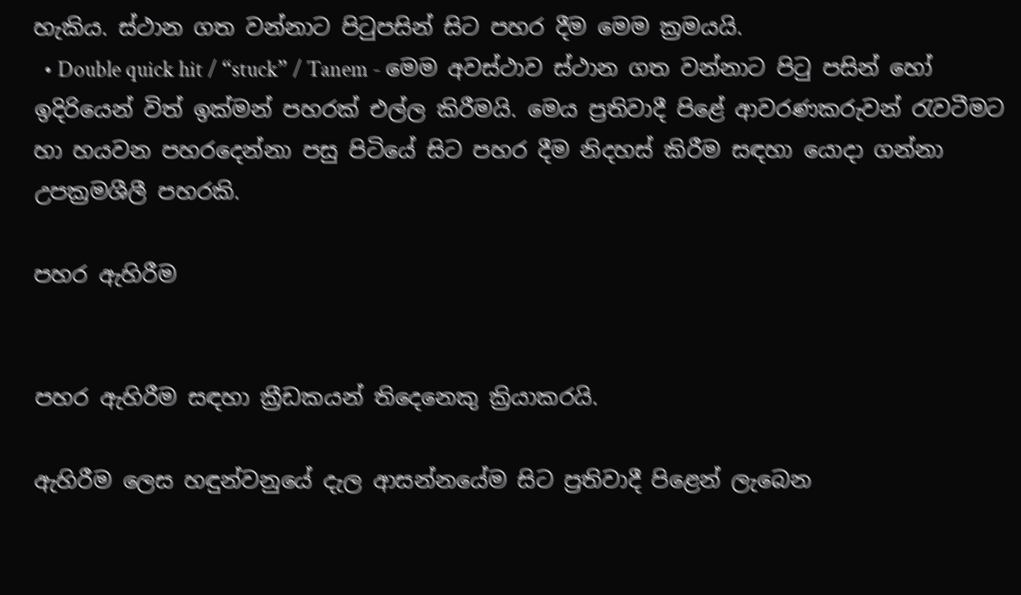හැකිය. ස්ථාන ගත වන්නාට පිටුපසින් සිට පහර දීම මෙම ක්‍රමයයි.
  • Double quick hit / “stuck” / Tanem - මෙම අවස්ථාව ස්ථාන ගත වන්නාට පිටු පසින් හෝ ඉදිරියෙන් විත් ඉක්මන් පහරක් එල්ල කිරීමයි. මෙය ප්‍රතිවාදී පිළේ ආවරණකරුවන් රැවටීමට හා හයවන පහරදෙන්නා පසු පිටියේ සි‍ට පහර දීම නිදහස් කිරීම සඳහා යොදා ගන්නා උපක්‍රමශීලී පහරකි.

පහර ඇහිරීම


පහර ඇහිරීම සඳහා ක්‍රීඩකයන් තිදෙනෙකු ක්‍රියාකරයි.

ඇහිරීම ලෙස හඳුන්වනුයේ දැල ආසන්නයේම සිට ප්‍රතිවාදී පිළෙන් ලැබෙන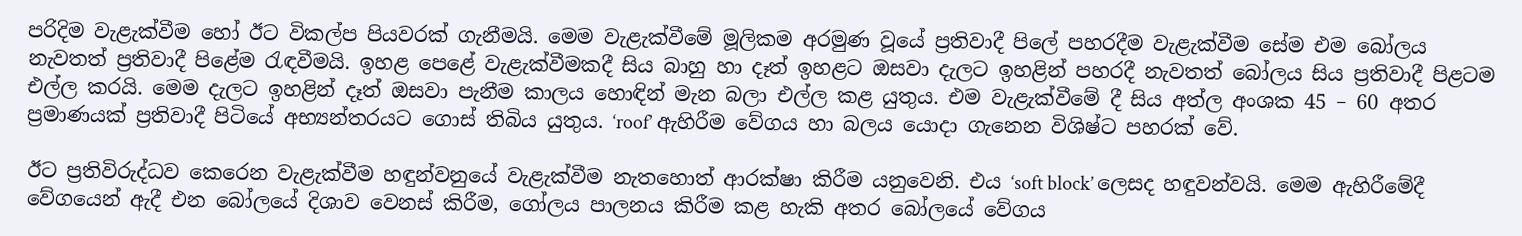පරිදිම වැළැක්වීම හෝ ඊට විකල්ප පියවරක් ගැනීමයි. මෙම වැළැක්වීමේ මූලිකම අරමුණ වූයේ ප්‍රතිවාදී පිලේ පහරදීම වැළැක්වීම සේම එම බෝලය නැවතත් ප්‍රතිවාදී පිළේම රැඳවීමයි. ඉහළ පෙළේ වැළැක්වීමකදී සිය බාහු හා දෑත් ඉහළට ඔසවා‍ දැලට ඉහළින් පහරදී නැවතත් බෝලය සිය ප්‍රතිවාදී පිළටම එල්ල කරයි. මෙම දැලට ඉහළින් දෑත් ඔසවා පැනීම කාලය හොඳින් මැන බලා එල්ල කළ යුතුය. එම වැළැක්වීමේ දී සිය අත්ල අංශක 45 – 60 අතර ප්‍රමාණයක් ප්‍රතිවාදී පිටියේ අභ්‍යන්තරයට ගොස් තිබිය යුතුය. ‘roof’ ඇහිරීම වේගය හා බලය යොදා ගැනෙන විශිෂ්ට පහරක් වේ.

ඊට ප්‍රතිවිරුද්ධව කෙරෙන වැළැක්වීම හඳුන්වනුයේ වැළැක්වීම නැතහොත් ආරක්ෂා කිරීම යනුවෙනි. එය ‘soft block’ ලෙසද හඳුවන්වයි. මෙම ඇහිරීමේදී වේගයෙන් ඇදී එන බෝලයේ දිශාව වෙනස් කිරීම, ගෝලය පාලනය කිරීම කළ හැකි අතර බෝලයේ වේගය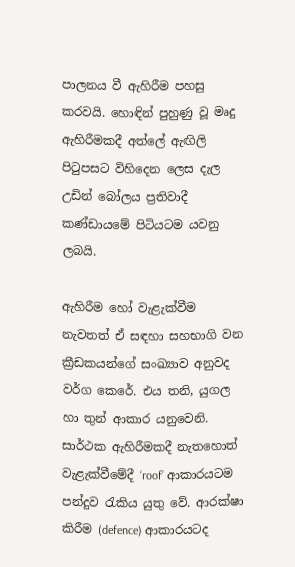පාලනය වී ඇහිරීම පහසු කරවයි. හොඳින් පුහුණු වූ මෘදු ඇහිරීමකදී අත්ලේ ඇඟිලි පිටුපසට විහිදෙන ලෙස දැල උඩින් බෝලය ප්‍රතිවාදී කණ්ඩායමේ පිටියටම යවනු ලබයි.

ඇහිරීම‍ හෝ වැළැක්වීම නැවතත් ඒ සඳහා සහභාගි වන ක්‍රීඩකයන්ගේ සංඛ්‍යාව අනුවද වර්ග කෙරේ. එය තනි, යුගල හා තුන් ආකාර යනුවෙනි. සාර්ථක ඇහිරීමකදී නැතහොත් වැළැක්වීමේදී ‘roof’ ආකාරයටම පන්දුව රැකිය යුතු වේ. ආරක්ෂා කිරීම (defence) ආකාරයටද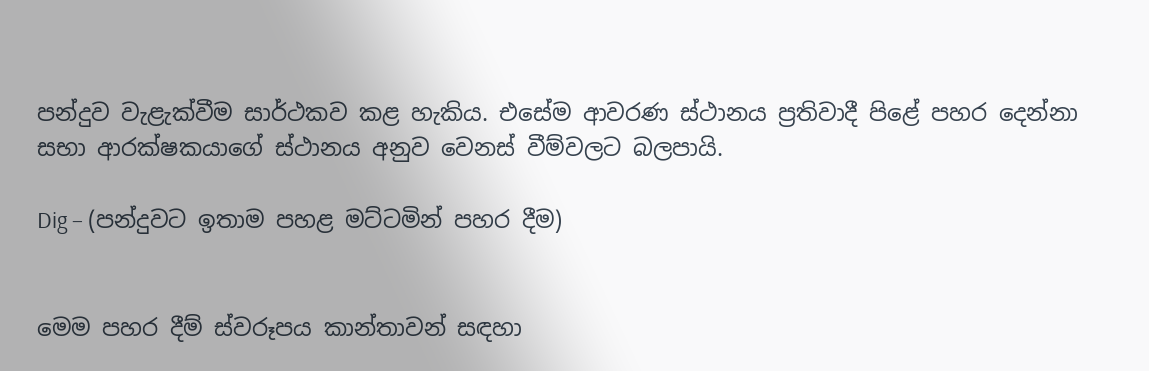පන්දුව වැළැක්වීම සාර්ථකව කළ හැකිය. එසේම ආවරණ ස්ථානය ප්‍රතිවාදී ‍පිළේ පහර දෙන්නා සභා ආරක්ෂකයාගේ ස්ථානය අනුව වෙනස් වීම්වලට බලපායි.

Dig – (පන්දුවට ඉතාම පහළ මට්ටමින් පහර දීම)


මෙම පහර දීම් ස්වරූපය කාන්තාවන් සඳහා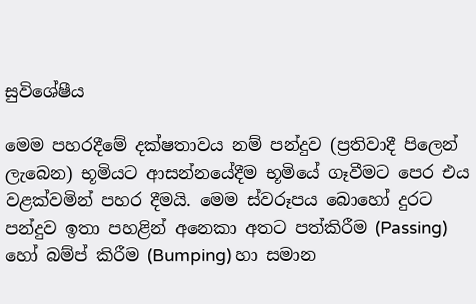සුවිශේෂීය

මෙම පහරදීමේ දක්ෂතාවය නම් පන්දුව (ප්‍රතිවාදී පිලෙන් ලැබෙන) භූමියට ආසන්නයේදීම භූමියේ ගෑවීමට පෙර එය වළක්වමින් පහර දීමයි. මෙම ස්වරූපය බොහෝ දුරට පන්දුව ඉතා පහළින් අනෙකා අතට පත්කිරීම (Passing) හෝ බම්ප් කිරීම (Bumping) හා සමාන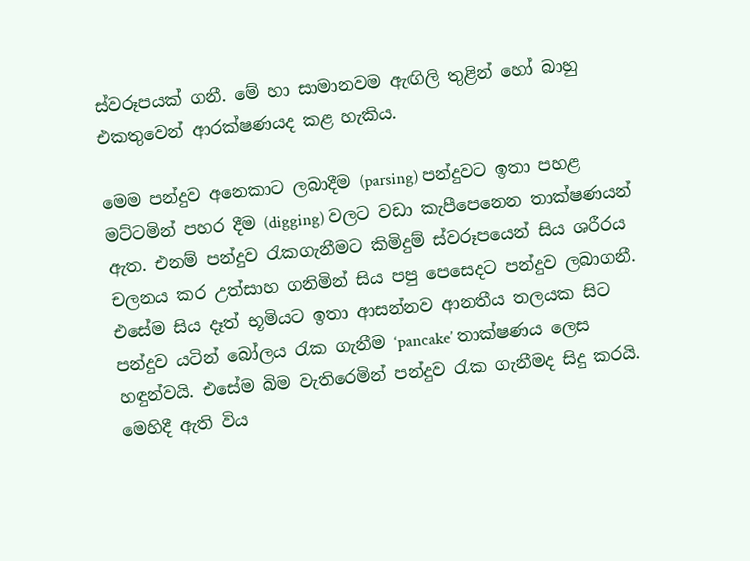ස්වරූපයක් ගනී. මේ හා සාමානවම ඇඟිලි තුළින් හෝ බාහු එකතුවෙන් ආරක්ෂණයද කළ හැකිය.

මෙම පන්දුව අනෙකාට ලබාදීම (parsing) පන්දුවට ඉතා පහළ මට්ටමින් පහර දීම (digging) වලට වඩා කැපීපෙනෙන තාක්ෂණයන් ඇත. එනම් පන්දුව රැකගැනීමට කිමිදුම් ස්වරූපයෙන් සිය ශරීරය චලනය කර උත්සාහ ගනිමින් සිය පපු පෙසෙදට පන්දුව ලබාගනී. එසේම සිය දෑත් භූමියට ඉතා ආසන්නව ආනතීය තලයක සිට පන්දුව යටින් බෝලය රැක ගැනීම ‘pancake’ තාක්ෂණය ලෙස හඳුන්වයි. එසේම බිම වැතිරෙමින් පන්දුව රැක ගැනීමද සිදු කරයි. මෙහිදී ඇති විය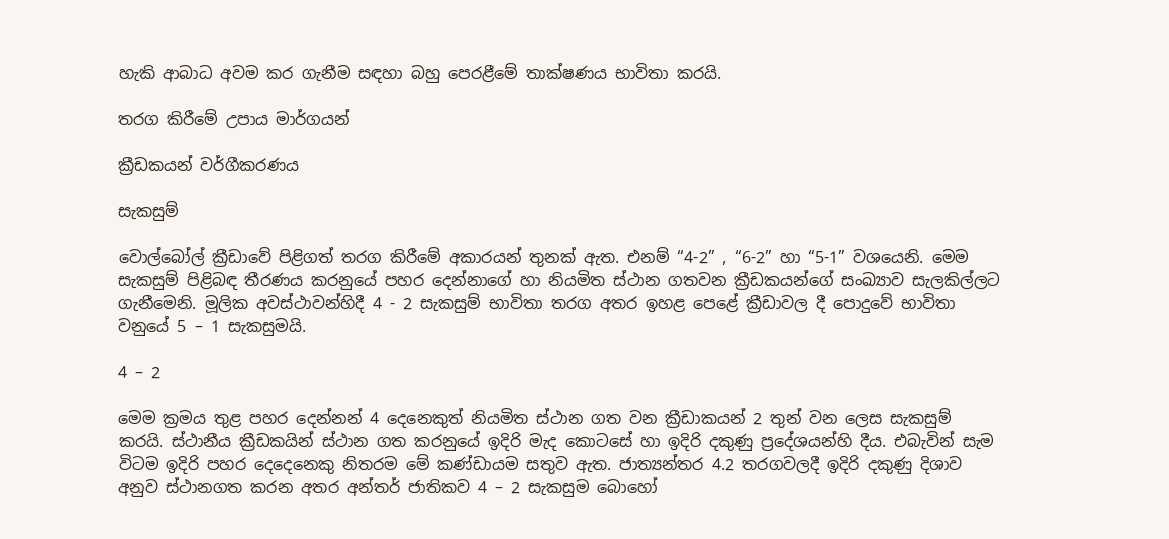හැකි ආබාධ අවම කර ගැනීම සඳහා බහු පෙරළීමේ තාක්ෂණය භාවිතා කරයි.

තරග කිරීමේ උපාය මාර්ගයන්

ක්‍රීඩකයන් වර්ගීකරණය

සැකසුම්

වොල්බෝල් ‍ක්‍රීඩාවේ පිළිගත් තරග කිරීමේ අකාරයන් තුනක් ඇත. එනම් “4-2” , “6-2” හා “5-1” වශයෙනි. මෙම සැකසුම් පිළිබඳ තීරණය කරනුයේ පහර දෙන්නාගේ හා නියමිත ස්ථාන ගතවන ක්‍රීඩකයන්ගේ සංඛ්‍යාව සැලකිල්ලට ගැනීමෙනි. මූලික අවස්ථාවන්හිදී 4 - 2 සැකසුම් භාවිතා තරග අතර ඉහළ පෙළේ ක්‍රීඩාවල දී පොදුවේ භාවිතා වනුයේ 5 – 1 සැකසුමයි.

4 – 2

මෙම ක්‍රමය තුළ පහර දෙන්නන් 4 දෙනෙකුත් නියමිත ස්ථාන ගත වන ක්‍රීඩාකයන් 2 තුන් වන ලෙස සැකසුම් කරයි. ස්ථානීය ක්‍රීඩකයින් ස්ථාන ගත කරනුයේ ඉදිරි මැද කොටසේ හා ඉදිරි දකුණු ප්‍රදේශයන්හි දීය. එබැවින් සැම විටම ඉදිරි පහර දෙදෙනෙකු නිතරම මේ කණ්ඩායම සතුව ඇත. ජාත්‍යන්තර 4.2 තරගවලදී ඉදිරි දකුණු දිශාව අනුව ස්ථානගත කරන අතර අන්තර් ජාතිකව 4 – 2 සැකසුම බොහෝ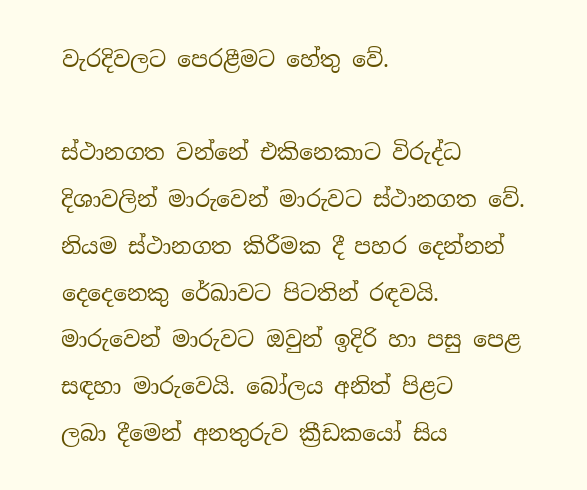වැරදිවලට පෙරළීමට හේතු වේ.

ස්ථානගත වන්නේ එකිනෙකාට විරුද්ධ දිශාවලින් මාරුවෙන් මාරුවට ස්ථානගත වේ. නියම ස්ථානගත කිරීමක දී පහර දෙන්නන් දෙදෙනෙකු රේඛාවට පිටතින් රඳවයි. මාරුවෙන් මාරුවට ඔවුන් ඉදිරි හා පසු පෙළ සඳහා මාරුවෙයි. බෝලය අනිත් පිළට ලබා ‍දීමෙන් අනතුරුව ක්‍රීඩකයෝ සිය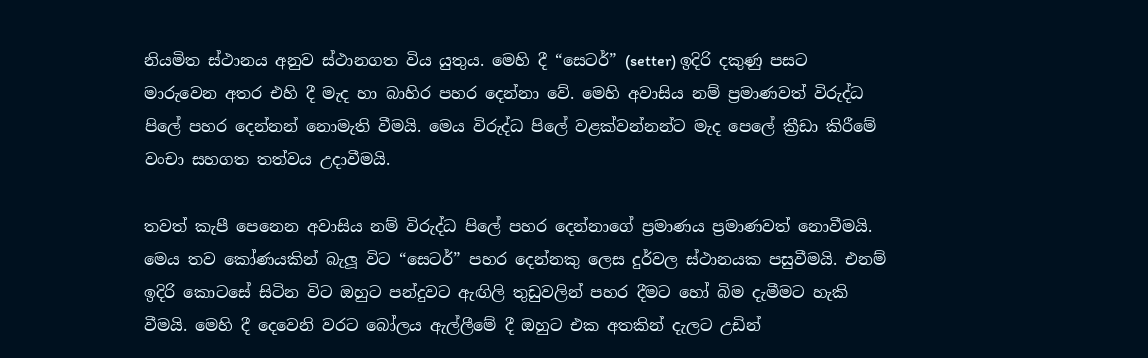නියමිත ස්ථානය අනුව ස්ථානගත විය යුතුය. මෙහි දී “සෙටර්” (setter) ඉදිරි දකුණු පසට මාරුවෙන අතර එහි දී මැද හා බාහිර පහර දෙන්නා වේ. මෙහි අවාසිය නම් ප්‍රමාණවත් විරුද්ධ පිලේ පහර දෙන්නන් නොමැති වීමයි. මෙය විරුද්ධ පිලේ වළක්වන්නන්ට මැද පෙලේ ක්‍රීඩා කිරීමේ වංචා සහගත තත්වය උදාවීමයි.

තවත් කැපී පෙනෙන අවාසිය නම් විරුද්ධ පිලේ පහර දෙන්නාගේ ප්‍රමාණය ප්‍රමාණවත් නොවීමයි. මෙය තව කෝණයකින් බැලූ විට “සෙටර්” පහර දෙන්නකු ලෙස දුර්වල ස්ථානයක පසුවීමයි. එනම් ඉදිරි කොටසේ සිටින විට ඔහුට පන්දුවට ඇඟිලි තුඩුවලින් පහර දීමට හෝ බිම දැමීමට හැකි වීමයි. මෙහි දී දෙවෙනි වරට බෝලය ඇල්ලීමේ දී ඔහුට එක අතකින් දැලට උඩින්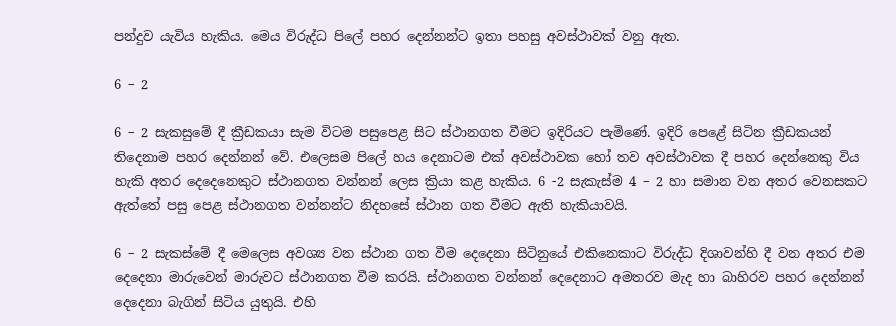පන්දුව යැවිය හැකිය. මෙය විරුද්ධ පිලේ පහර දෙන්නන්ට ඉතා පහසු අවස්ථාවක් වනු ඇත.

6 – 2

6 – 2 සැකසුමේ දී ක්‍රීඩකයා සැම විටම පසුපෙළ සිට ස්ථානගත වීමට ඉදිරියට පැමිණේ. ඉදිරි පෙළේ සිටින ක්‍රීඩකයන් තිදෙනාම පහර දෙන්නන් වේ. එලෙසම පිලේ හය දෙනාටම එක් අවස්ථාවක හෝ තව අවස්ථාවක දී පහර දෙන්නෙකු විය හැකි අතර දෙදෙනෙකුට ස්ථානගත වන්නන් ලෙස ක්‍රියා කළ හැකිය. 6 -2 සැකැස්ම 4 – 2 හා සමාන වන අතර වෙනසකට ඇත්තේ පසු පෙළ ස්ථානගත වන්නන්ට නිදහසේ ස්ථාන ගත වීමට ඇති හැකියාවයි.

6 – 2 සැකස්මේ දී මෙලෙස අවශ්‍ය වන ස්ථාන ගත වීම දෙදෙනා සිටිනුයේ එකිනෙකාට විරුද්ධ දිශාවන්හි දී වන අතර එම දෙදෙනා මාරුවෙන් මාරුවට ස්ථානගත වීම කරයි. ස්ථානගත වන්නන් දෙදෙනාට අමතරව මැද හා බාහිරව පහර දෙන්නන් දෙදෙනා බැගින් සිටිය යුතුයි. එහි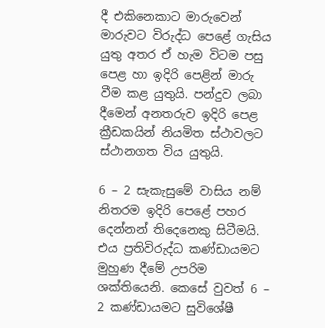දී එකිනෙකාට මාරුවෙන් මාරුවට විරුද්ධ පෙළේ ගැසිය යුතු අතර ඒ හැම විටම පසු පෙළ හා ඉදිරි පෙළින් මාරු වීම කළ යුතුයි. පන්දුව ලබා දීමෙන් අනතරුව ඉදිරි පෙළ ක්‍රීඩකයින් නියමිත ස්ථාවලට ස්ථානගත විය යුතුයි.

6 – 2 සැකැසුමේ වාසිය නම් නිතරම ඉදිරි පෙළේ පහර දෙන්නන් තිදෙනෙකු සිටීමයි. එය ප්‍රතිවිරුද්ධ කණ්ඩායමට මුහුණ දීමේ උපරිම ශක්තියෙනි. කෙසේ වුවත් 6 – 2 කණ්ඩායමට සුවිශේෂී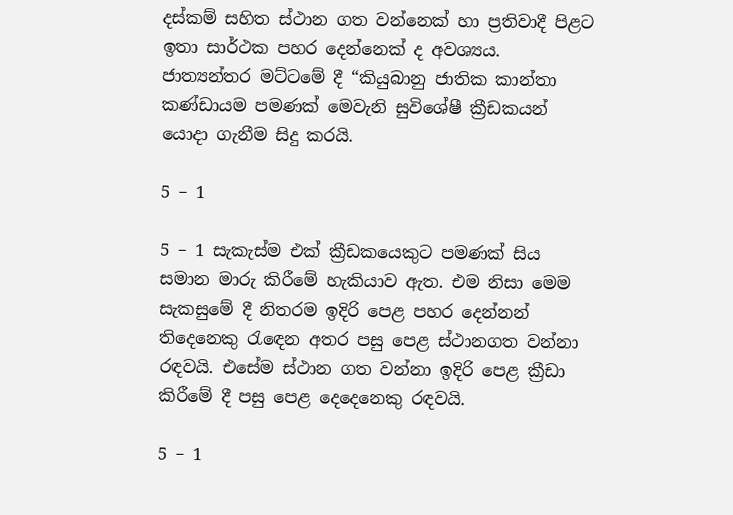දස්කම් සහිත ස්ථාන ගත වන්නෙක් හා ප්‍රතිවාදී පිළට ඉතා සාර්ථක පහර දෙන්නෙක් ද අවශ්‍යය. ජාත්‍යන්තර මට්ටමේ දී “කියුබානු ජාතික කාන්තා කණ්ඩායම පමණක් මෙවැනි සුවිශේෂී ක්‍රීඩකයන් යොදා ගැනීම සිදු කරයි.

5 – 1

5 – 1 සැකැස්ම එක් ක්‍රීඩකයෙකුට පමණක් සිය සමාන මාරු කිරීමේ හැකියාව ඇත. එම නිසා මෙම සැකසුමේ දී නිතරම ඉදිරි පෙළ පහර දෙන්නන් තිදෙනෙකු රැ‍ඳෙන අතර පසු පෙළ ස්ථානගත වන්නා රඳවයි. එසේම ස්ථාන ගත වන්නා ඉදිරි පෙළ ක්‍රීඩා කිරීමේ දී පසු පෙළ දෙදෙනෙකු රඳවයි.

5 – 1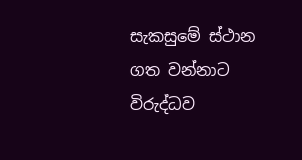සැකසුමේ ස්ථාන ගත වන්නාට විරුද්ධව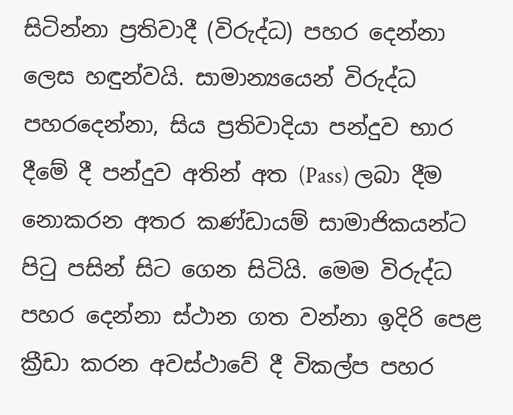සිටින්නා ප්‍රතිවාදී (විරුද්ධ) පහර දෙන්නා ලෙස හඳුන්වයි. සාමාන්‍යයෙන් විරුද්ධ පහරදෙන්නා, සිය ප්‍රතිවාදියා පන්දුව භාර දීමේ දී පන්දුව අතින් අත (Pass) ලබා දීම නොකරන අතර කණ්ඩායම් සාමාජිකයන්ට පිටු පසින් සිට ගෙන සිටියි. මෙම විරුද්ධ පහර දෙන්නා ස්ථාන ගත වන්නා ඉදිරි පෙළ ක්‍රීඩා කරන අවස්ථාවේ දී විකල්ප පහර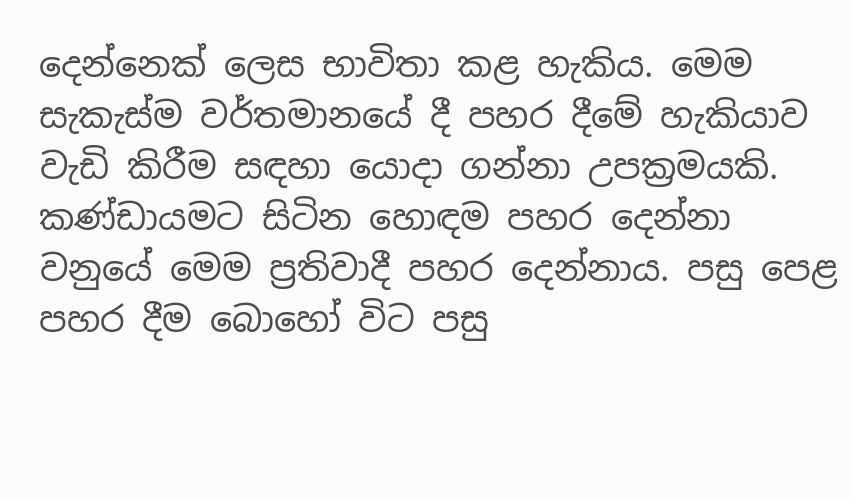දෙන්නෙක් ලෙස භාවිතා කළ හැකිය. මෙම සැකැස්ම වර්තමානයේ දී පහර දීමේ හැකියාව වැඩි කිරීම සඳහා යොදා ගන්නා උපක්‍රමයකි. කණ්ඩායමට සිටින හොඳම පහර දෙන්නා වනුයේ මෙම ප්‍රතිවාදී පහර දෙන්නාය. පසු පෙළ පහර දීම බොහෝ විට පසු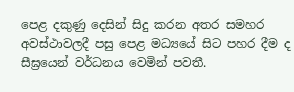පෙළ දකුණු දෙසින් සිදු කරන අතර සමහර අවස්ථාවලදී පසු පෙළ මධ්‍යයේ සිට පහර දීම ද සීඝ්‍රයෙන් වර්ධනය වෙමින් පවතී.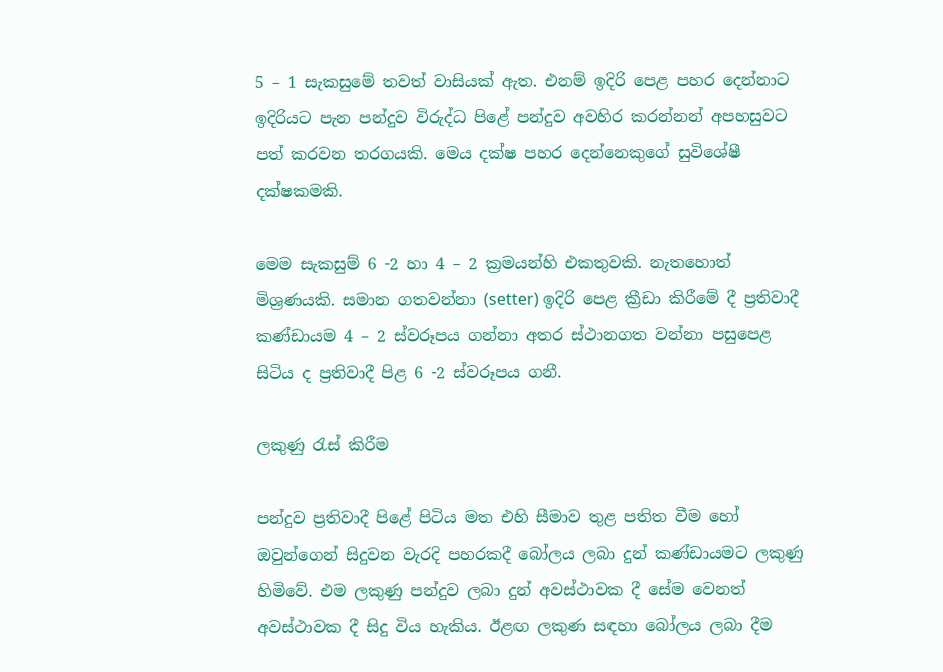5 – 1 සැකසුමේ තවත් වාසියක් ඇත. එනම් ඉදිරි පෙළ පහර දෙන්නාට ඉදිරියට පැන පන්දුව විරුද්ධ පිළේ පන්දුව අවහිර කරන්නන් අපහසුවට පත් කරවන තරගයකි. මෙය දක්ෂ පහර දෙන්නෙකුගේ සුවිශේෂී දක්ෂකමකි.

මෙම සැකසුම් 6 -2 හා 4 – 2 ක්‍රමයන්හි එකතුවකි. නැතහොත් මිශ්‍රණයකි. සමාන ගතවන්නා (setter) ඉදිරි පෙළ ක්‍රීඩා කිරීමේ දී ප්‍රතිවාදී කණ්ඩායම 4 – 2 ස්වරූපය ගන්නා අතර ස්ථානගත වන්නා පසුපෙළ සිටිය ද ප්‍රතිවාදී පිළ 6 -2 ස්වරූපය ගනී.

ලකුණු රැස් කිරීම

පන්දුව ප්‍රතිවාදී පිළේ පිටිය මත එහි සීමාව තුළ පතිත වීම හෝ ඔවුන්ගෙන් සිදුවන වැරදි පහරකදී බෝලය ලබා දුන් කණ්ඩායමට ලකුණු හිමිවේ. එම ලකුණු පන්දුව ලබා දුන් අවස්ථාවක දී සේම වෙනත් අවස්ථාවක දී සිදු විය හැකිය. ඊළඟ ලකුණ සඳහා බෝලය ලබා දීම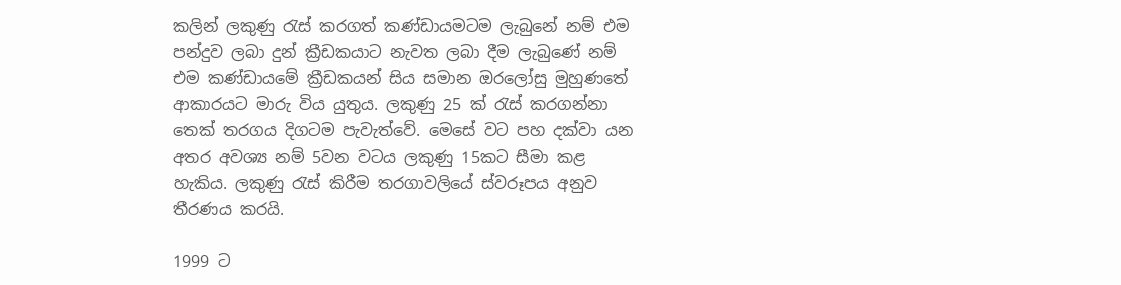කලින් ලකුණු රැස් කරගත් කණ්ඩායමටම ලැබුනේ නම් එම පන්දුව ලබා දුන් ක්‍රීඩකයාට නැවත ලබා දීම ලැබුණේ නම් එම කණ්ඩායමේ ක්‍රීඩකයන් සිය සමාන ඔ‍රලෝසු මුහුණතේ ආකාරයට මාරු විය යුතුය. ලකුණු 25 ක් රැස් කරගන්නා තෙක් තරගය දිගටම පැවැත්වේ. මෙසේ වට පහ දක්වා යන අතර අවශ්‍ය නම් 5වන වටය ලකුණු 15කට සීමා කළ හැකිය. ලකුණු රැස් කිරීම තරගාවලියේ ස්වරූපය අනුව තීරණය කරයි.

1999 ට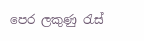පෙර ලකුණු රැස්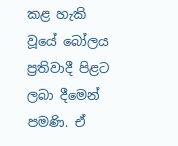කළ හැකි වූයේ බෝලය ප්‍රතිවාදී පිළට ලබා දීමෙන් පමණි. ඒ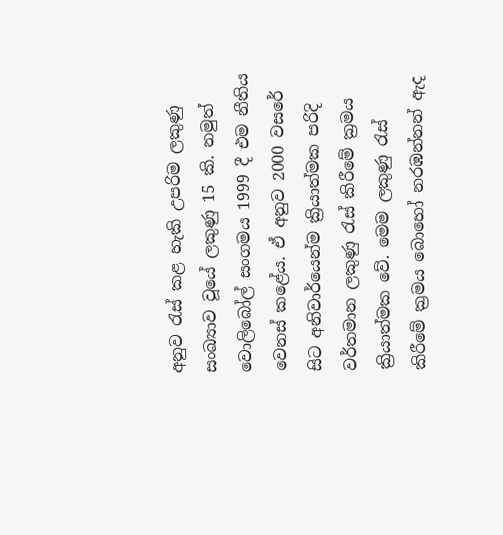අනුව රැස් කළ හැකි උපරිම ලකුණු සංඛ්‍යාව වූ‍යේ ලකුණු 15 කි. නමුත් වොලිබෝල් සංගමය 1999 දී එම නීතිය වෙනස් කළේය. ඒ අනුව 2000 වසරේ සිට අනිවාර්යෙන්ම ක්‍රියාත්මක පරිදි වර්තමාන ලකුණු රැස් කිරීමේ ක්‍රමය ක්‍රියාත්මක වේ. මෙම ලකුණු රැස් කිරීමේ ක්‍රමය බොහෝ නරඹන්නන් ඇද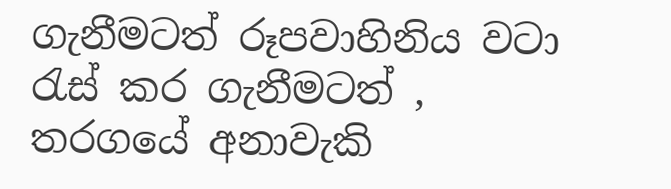ගැනීමටත් රූපවාහිනිය වටා රැස් කර ගැනීමටත් , තරගයේ අනාවැකි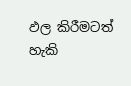ඵල කිරීමටත් හැකි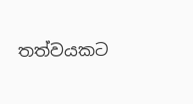තත්වයකට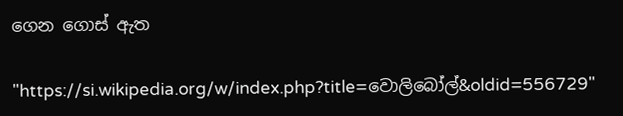ගෙන ගොස් ඇත

"https://si.wikipedia.org/w/index.php?title=වොලිබෝල්&oldid=556729"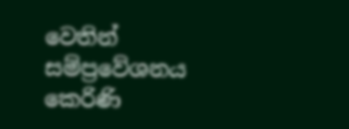වෙතින් සම්ප්‍රවේශනය කෙරිණි